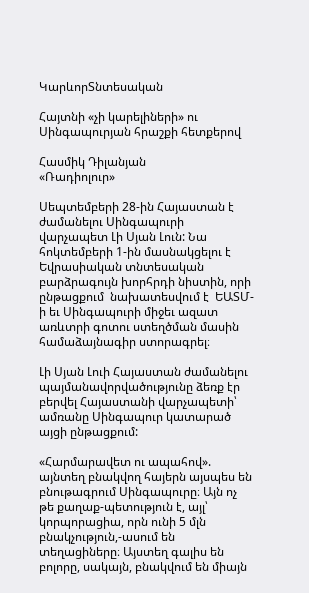ԿարևորՏնտեսական

Հայտնի «չի կարելիների» ու Սինգապուրյան հրաշքի հետքերով

Հասմիկ Դիլանյան
«Ռադիոլուր»

Սեպտեմբերի 28-ին Հայաստան է  ժամանելու Սինգապուրի վարչապետ Լի Սյան Լուն: Նա հոկտեմբերի 1-ին մասնակցելու է Եվրասիական տնտեսական բարձրագույն խորհրդի նիստին, որի ընթացքում  նախատեսվում է  ԵԱՏՄ-ի եւ Սինգապուրի միջեւ ազատ առևտրի գոտու ստեղծման մասին համաձայնագիր ստորագրել։

Լի Սյան Լուի Հայաստան ժամանելու պայմանավորվածությունը ձեռք էր բերվել Հայաստանի վարչապետի՝ ամռանը Սինգապուր կատարած այցի ընթացքում:

«Հարմարավետ ու ապահով». այնտեղ բնակվող հայերն այսպես են բնութագրում Սինգապուրը։ Այն ոչ թե քաղաք-պետություն է, այլ՝ կորպորացիա, որն ունի 5 մլն բնակչություն,-ասում են տեղացիները։ Այստեղ գալիս են բոլորը, սակայն, բնակվում են միայն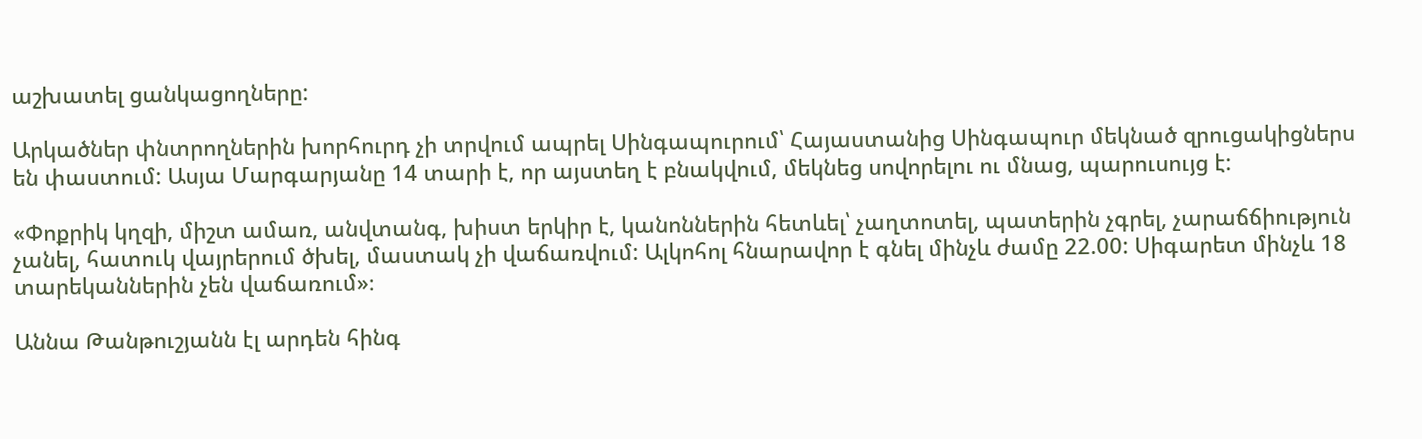աշխատել ցանկացողները:

Արկածներ փնտրողներին խորհուրդ չի տրվում ապրել Սինգապուրում՝ Հայաստանից Սինգապուր մեկնած զրուցակիցներս են փաստում: Ասյա Մարգարյանը 14 տարի է, որ այստեղ է բնակվում, մեկնեց սովորելու ու մնաց, պարուսույց է:

«Փոքրիկ կղզի, միշտ ամառ, անվտանգ, խիստ երկիր է, կանոններին հետևել՝ չաղտոտել, պատերին չգրել, չարաճճիություն չանել, հատուկ վայրերում ծխել, մաստակ չի վաճառվում: Ալկոհոլ հնարավոր է գնել մինչև ժամը 22.00: Սիգարետ մինչև 18 տարեկաններին չեն վաճառում»։

Աննա Թանթուշյանն էլ արդեն հինգ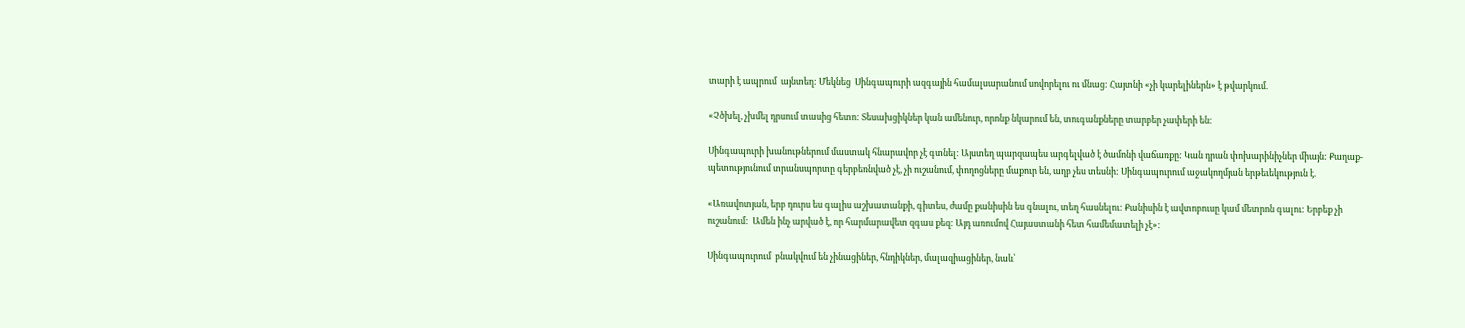տարի է ապրում  այնտեղ: Մեկնեց  Սինգապուրի ազգային համալսարանում սովորելու ու մնաց: Հայտնի «չի կարելիներն» է թվարկում.

«Չծխել, չխմել դրսում տասից հետո: Տեսախցիկներ կան ամենուր, որոնք նկարում են, տուգանքները տարբեր չափերի են։

Սինգապուրի խանութներում մաստակ հնարավոր չէ գտնել: Այստեղ պարզապես արգելված է ծամոնի վաճառքը: Կան դրան փոխարինիչներ միայն: Քաղաք-պետությունում տրանսպորտը գերբեռնված չէ, չի ուշանում, փողոցները մաքուր են, աղբ չես տեսնի: Սինգապուրում աջակողմյան երթեւեկություն է.

«Առավոտյան, երբ դուրս ես գալիս աշխատանքի, գիտես, ժամը քանիսին ես գնալու, տեղ հասնելու: Քանիսին է ավտոբուսը կամ մետրոն գալու: Երբեք չի ուշանում:  Ամեն ինչ արված է, որ հարմարավետ զգաս քեզ: Այդ առումով Հայաստանի հետ համեմատելի չէ»:

Սինգապուրում  բնակվում են չինացիներ, հնդիկներ, մալազիացիներ, նաև՝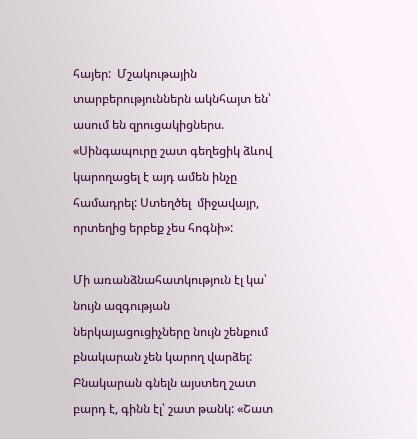հայեր:  Մշակութային տարբերություններն ակնհայտ են՝ ասում են զրուցակիցներս. «Սինգապուրը շատ գեղեցիկ ձևով կարողացել է այդ ամեն ինչը համադրել: Ստեղծել  միջավայր, որտեղից երբեք չես հոգնի»:

Մի առանձնահատկություն էլ կա՝ նույն ազգության ներկայացուցիչները նույն շենքում բնակարան չեն կարող վարձել: Բնակարան գնելն այստեղ շատ բարդ է, գինն էլ՝ շատ թանկ: «Շատ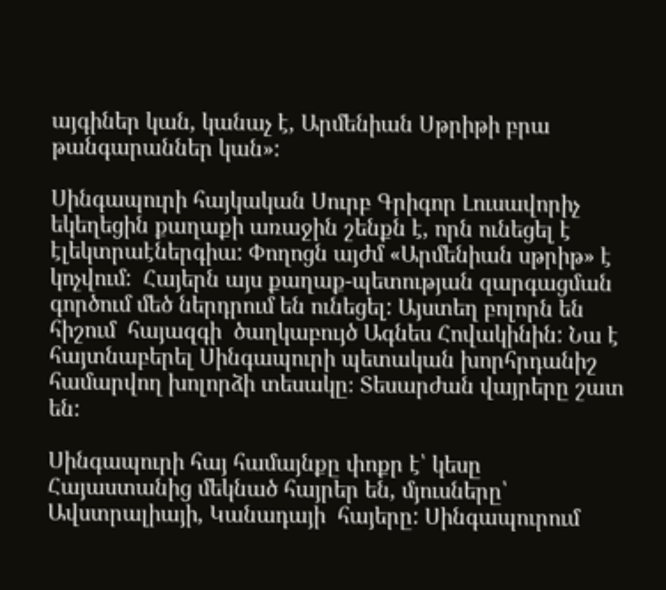այգիներ կան, կանաչ է, Արմենիան Սթրիթի բրա թանգարաններ կան»:

Սինգապուրի հայկական Սուրբ Գրիգոր Լուսավորիչ եկեղեցին քաղաքի առաջին շենքն է, որն ունեցել է էլեկտրաէներգիա: Փողոցն այժմ «Արմենիան սթրիթ» է կոչվում:  Հայերն այս քաղաք-պետության զարգացման գործում մեծ ներդրում են ունեցել: Այստեղ բոլորն են հիշում  հայազգի  ծաղկաբույծ Ագնես Հովակինին: Նա է հայտնաբերել Սինգապուրի պետական խորհրդանիշ համարվող խոլորձի տեսակը։ Տեսարժան վայրերը շատ են:

Սինգապուրի հայ համայնքը փոքր է՝ կեսը Հայաստանից մեկնած հայրեր են, մյուսները՝ Ավստրալիայի, Կանադայի  հայերը: Սինգապուրում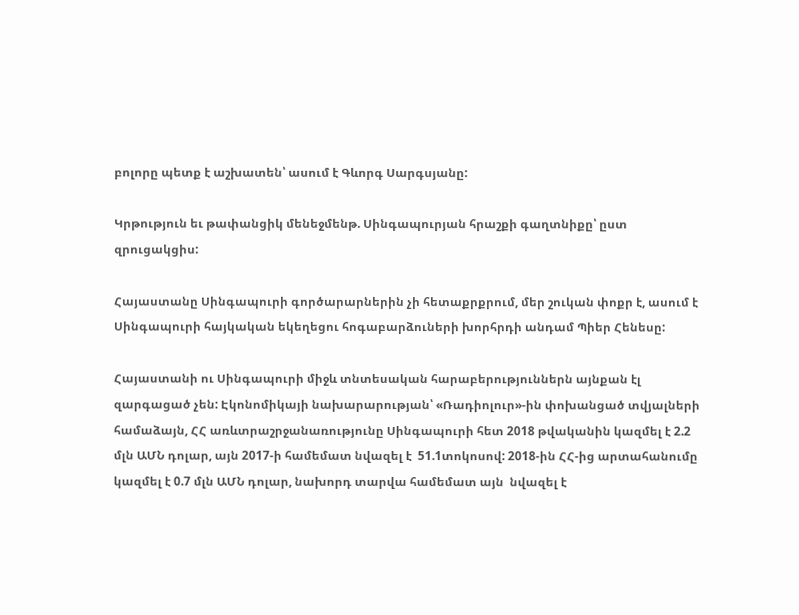բոլորը պետք է աշխատեն՝ ասում է Գևորգ Սարգսյանը:

Կրթություն եւ թափանցիկ մենեջմենթ. Սինգապուրյան հրաշքի գաղտնիքը՝ ըստ զրուցակցիս:

Հայաստանը Սինգապուրի գործարարներին չի հետաքրքրում, մեր շուկան փոքր է, ասում է Սինգապուրի հայկական եկեղեցու հոգաբարձուների խորհրդի անդամ Պիեր Հենեսը:

Հայաստանի ու Սինգապուրի միջև տնտեսական հարաբերություններն այնքան էլ զարգացած չեն: Էկոնոմիկայի նախարարության՝ «Ռադիոլուր»-ին փոխանցած տվյալների համաձայն, ՀՀ առևտրաշրջանառությունը Սինգապուրի հետ 2018 թվականին կազմել է 2.2 մլն ԱՄՆ դոլար, այն 2017-ի համեմատ նվազել է  51.1տոկոսով: 2018-ին ՀՀ-ից արտահանումը կազմել է 0.7 մլն ԱՄՆ դոլար, նախորդ տարվա համեմատ այն  նվազել է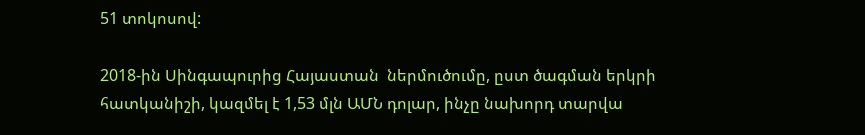51 տոկոսով:

2018-ին Սինգապուրից Հայաստան  ներմուծումը, ըստ ծագման երկրի հատկանիշի, կազմել է 1,53 մլն ԱՄՆ դոլար, ինչը նախորդ տարվա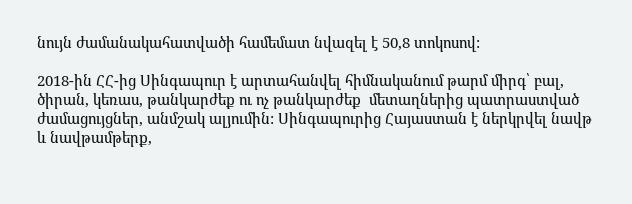նույն ժամանակահատվածի համեմատ նվազել է 50,8 տոկոսով:

2018-ին ՀՀ-ից Սինգապուր է արտահանվել հիմնականում թարմ միրգ՝ բալ, ծիրան, կեռաս, թանկարժեք ու ոչ թանկարժեք  մետաղներից պատրաստված ժամացույցներ, անմշակ ալյումին: Սինգապուրից Հայաստան է ներկրվել նավթ և նավթամթերք,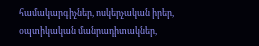համակարգիչներ, ոսկերչական իրեր, օպտիկական մանրադիտակներ,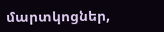մարտկոցներ,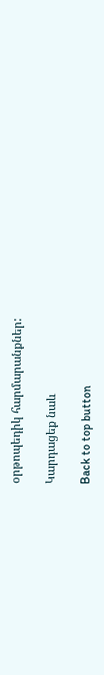օրթոպեդիկ հարմարանքներ:

Կարդացեք նաև

Back to top button